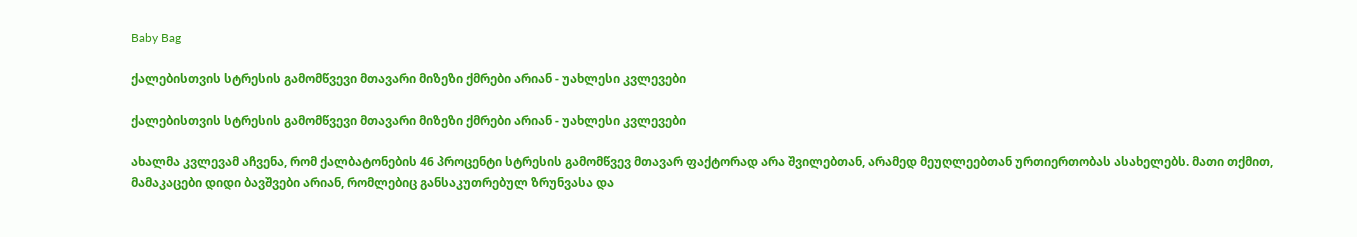Baby Bag

ქალებისთვის სტრესის გამომწვევი მთავარი მიზეზი ქმრები არიან - უახლესი კვლევები

ქალებისთვის სტრესის გამომწვევი მთავარი მიზეზი ქმრები არიან - უახლესი კვლევები

ახალმა კვლევამ აჩვენა, რომ ქალბატონების 46 პროცენტი სტრესის გამომწვევ მთავარ ფაქტორად არა შვილებთან, არამედ მეუღლეებთან ურთიერთობას ასახელებს. მათი თქმით, მამაკაცები დიდი ბავშვები არიან, რომლებიც განსაკუთრებულ ზრუნვასა და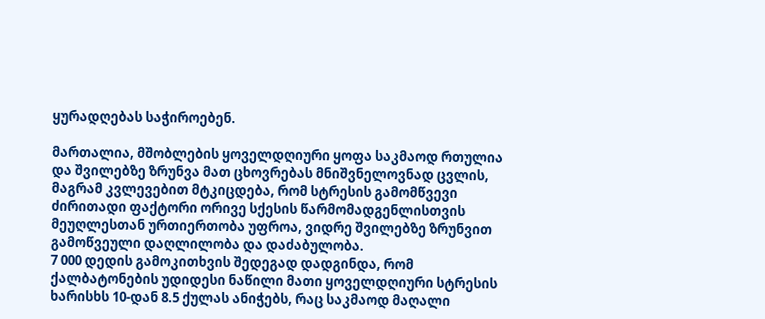ყურადღებას საჭიროებენ.

მართალია, მშობლების ყოველდღიური ყოფა საკმაოდ რთულია და შვილებზე ზრუნვა მათ ცხოვრებას მნიშვნელოვნად ცვლის, მაგრამ კვლევებით მტკიცდება, რომ სტრესის გამომწვევი ძირითადი ფაქტორი ორივე სქესის წარმომადგენლისთვის მეუღლესთან ურთიერთობა უფროა, ვიდრე შვილებზე ზრუნვით გამოწვეული დაღლილობა და დაძაბულობა.
7 000 დედის გამოკითხვის შედეგად დადგინდა, რომ ქალბატონების უდიდესი ნაწილი მათი ყოველდღიური სტრესის ხარისხს 10-დან 8.5 ქულას ანიჭებს, რაც საკმაოდ მაღალი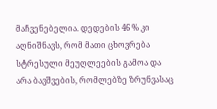მაჩვენებელია. დედების 46 % კი აღნიშნავს, რომ მათი ცხოვრება სტრესული მეუღლეების გამოა და არა ბავშვების, რომლებზე ზრუნვასაც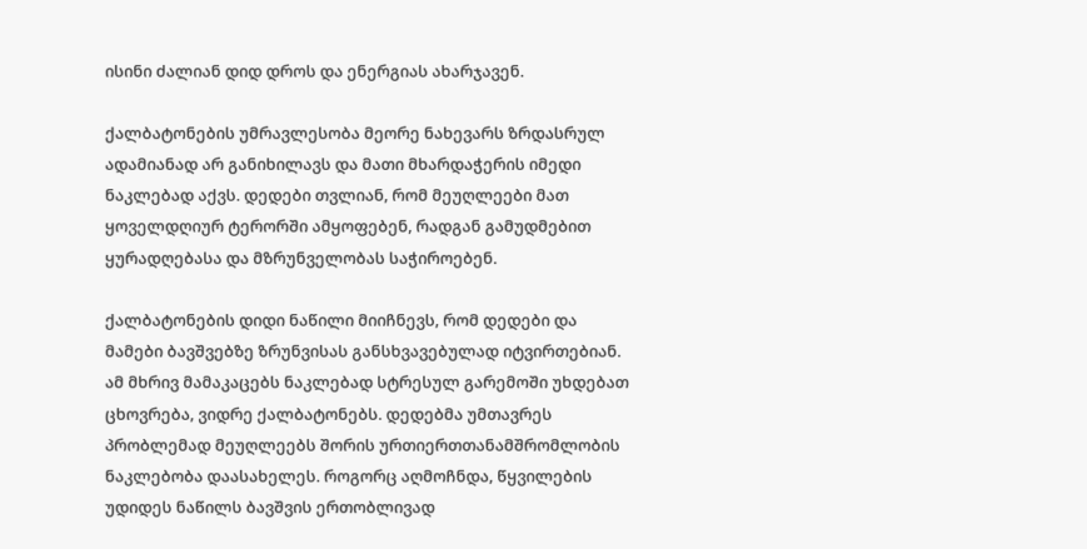ისინი ძალიან დიდ დროს და ენერგიას ახარჯავენ.

ქალბატონების უმრავლესობა მეორე ნახევარს ზრდასრულ ადამიანად არ განიხილავს და მათი მხარდაჭერის იმედი ნაკლებად აქვს. დედები თვლიან, რომ მეუღლეები მათ ყოველდღიურ ტერორში ამყოფებენ, რადგან გამუდმებით ყურადღებასა და მზრუნველობას საჭიროებენ.

ქალბატონების დიდი ნაწილი მიიჩნევს, რომ დედები და მამები ბავშვებზე ზრუნვისას განსხვავებულად იტვირთებიან. ამ მხრივ მამაკაცებს ნაკლებად სტრესულ გარემოში უხდებათ ცხოვრება, ვიდრე ქალბატონებს. დედებმა უმთავრეს პრობლემად მეუღლეებს შორის ურთიერთთანამშრომლობის ნაკლებობა დაასახელეს. როგორც აღმოჩნდა, წყვილების უდიდეს ნაწილს ბავშვის ერთობლივად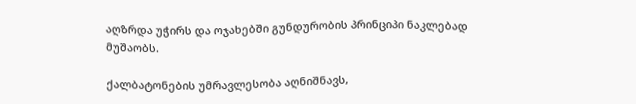აღზრდა უჭირს და ოჯახებში გუნდურობის პრინციპი ნაკლებად მუშაობს.

ქალბატონების უმრავლესობა აღნიშნავს,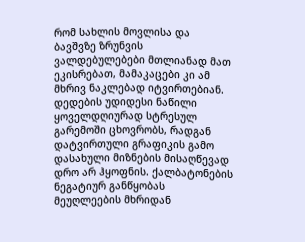რომ სახლის მოვლისა და ბავშვზე ზრუნვის ვალდებულებები მთლიანად მათ ეკისრებათ, მამაკაცები კი ამ მხრივ ნაკლებად იტვირთებიან. დედების უდიდესი ნაწილი ყოველდღიურად სტრესულ გარემოში ცხოვრობს, რადგან დატვირთული გრაფიკის გამო დასახული მიზნების მისაღწევად დრო არ ჰყოფნის. ქალბატონების ნეგატიურ განწყობას მეუღლეების მხრიდან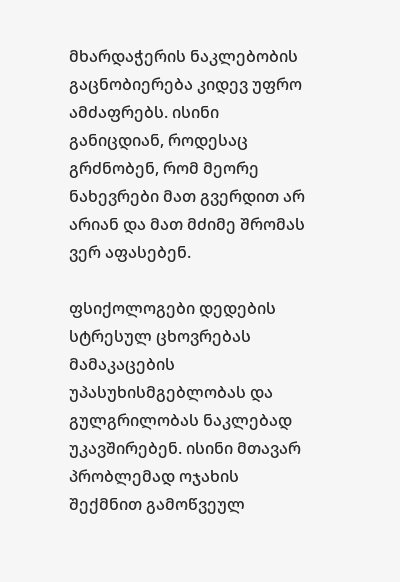მხარდაჭერის ნაკლებობის გაცნობიერება კიდევ უფრო ამძაფრებს. ისინი განიცდიან, როდესაც გრძნობენ, რომ მეორე ნახევრები მათ გვერდით არ არიან და მათ მძიმე შრომას ვერ აფასებენ.

ფსიქოლოგები დედების სტრესულ ცხოვრებას მამაკაცების უპასუხისმგებლობას და გულგრილობას ნაკლებად უკავშირებენ. ისინი მთავარ პრობლემად ოჯახის შექმნით გამოწვეულ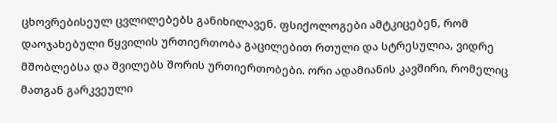ცხოვრებისეულ ცვლილებებს განიხილავენ. ფსიქოლოგები ამტკიცებენ, რომ დაოჯახებული წყვილის ურთიერთობა გაცილებით რთული და სტრესულია, ვიდრე მშობლებსა და შვილებს შორის ურთიერთობები. ორი ადამიანის კავშირი, რომელიც მათგან გარკვეული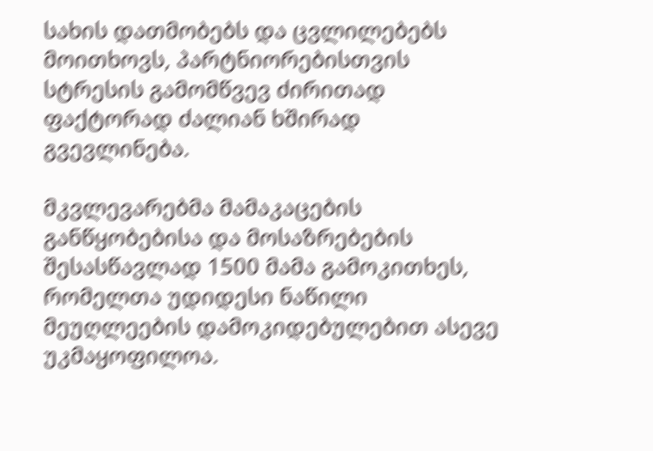სახის დათმობებს და ცვლილებებს მოითხოვს, პარტნიორებისთვის სტრესის გამომწვევ ძირითად ფაქტორად ძალიან ხშირად გვევლინება.

მკვლევარებმა მამაკაცების განწყობებისა და მოსაზრებების შესასწავლად 1500 მამა გამოკითხეს, რომელთა უდიდესი ნაწილი მეუღლეების დამოკიდებულებით ასევე უკმაყოფილოა.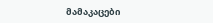მამაკაცები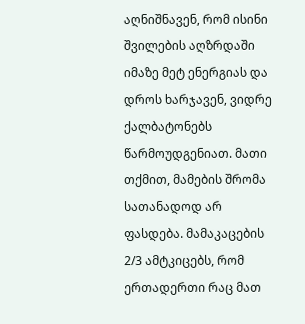აღნიშნავენ, რომ ისინი შვილების აღზრდაში იმაზე მეტ ენერგიას და დროს ხარჯავენ, ვიდრე ქალბატონებს წარმოუდგენიათ. მათი თქმით, მამების შრომა სათანადოდ არ ფასდება. მამაკაცების 2/3 ამტკიცებს, რომ ერთადერთი რაც მათ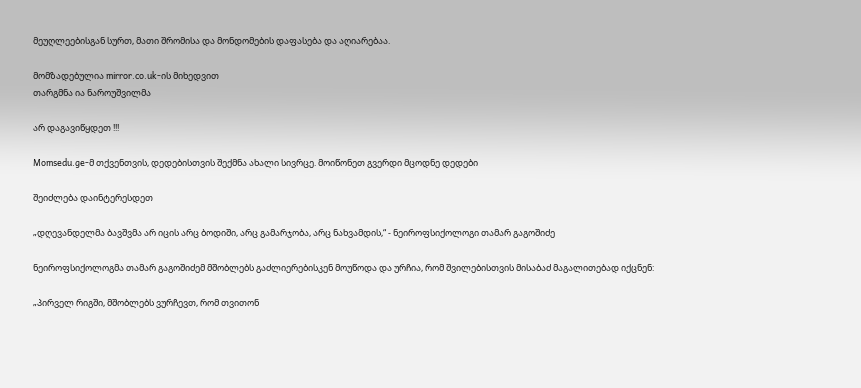მეუღლეებისგან სურთ, მათი შრომისა და მონდომების დაფასება და აღიარებაა.

მომზადებულია mirror.co.uk-ის მიხედვით
თარგმნა ია ნაროუშვილმა

არ დაგავიწყდეთ !!!

Momsedu.ge-მ თქვენთვის, დედებისთვის შექმნა ახალი სივრცე. მოიწონეთ გვერდი მცოდნე დედები

შეიძლება დაინტერესდეთ

„დღევანდელმა ბავშვმა არ იცის არც ბოდიში, არც გამარჯობა, არც ნახვამდის,“ - ნეიროფსიქოლოგი თამარ გაგოშიძე

ნეიროფსიქოლოგმა თამარ გაგოშიძემ მშობლებს გაძლიერებისკენ მოუწოდა და ურჩია, რომ შვილებისთვის მისაბაძ მაგალითებად იქცნენ:

„პირველ რიგში, მშობლებს ვურჩევთ, რომ თვითონ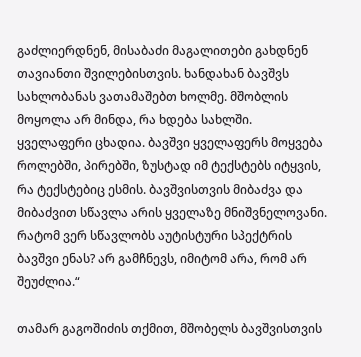გაძლიერდნენ, მისაბაძი მაგალითები გახდნენ თავიანთი შვილებისთვის. ხანდახან ბავშვს სახლობანას ვათამაშებთ ხოლმე. მშობლის მოყოლა არ მინდა, რა ხდება სახლში. ყველაფერი ცხადია. ბავშვი ყველაფერს მოყვება როლებში, პირებში, ზუსტად იმ ტექსტებს იტყვის, რა ტექსტებიც ესმის. ბავშვისთვის მიბაძვა და მიბაძვით სწავლა არის ყველაზე მნიშვნელოვანი. რატომ ვერ სწავლობს აუტისტური სპექტრის ბავშვი ენას? არ გამჩნევს, იმიტომ არა, რომ არ შეუძლია.“

თამარ გაგოშიძის თქმით, მშობელს ბავშვისთვის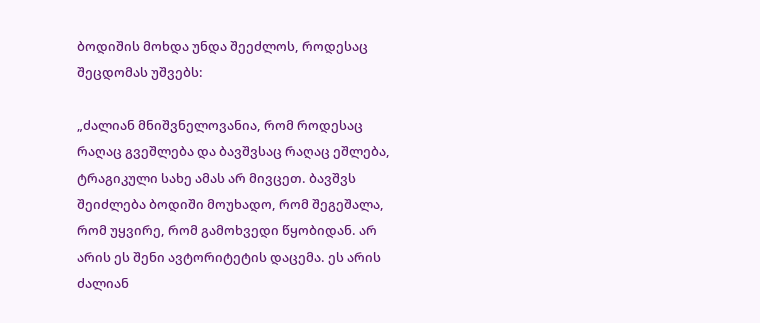ბოდიშის მოხდა უნდა შეეძლოს, როდესაც შეცდომას უშვებს:

„ძალიან მნიშვნელოვანია, რომ როდესაც რაღაც გვეშლება და ბავშვსაც რაღაც ეშლება, ტრაგიკული სახე ამას არ მივცეთ. ბავშვს შეიძლება ბოდიში მოუხადო, რომ შეგეშალა, რომ უყვირე, რომ გამოხვედი წყობიდან. არ არის ეს შენი ავტორიტეტის დაცემა. ეს არის ძალიან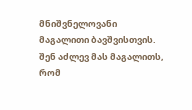მნიშვნელოვანი მაგალითი ბავშვისთვის. შენ აძლევ მას მაგალითს, რომ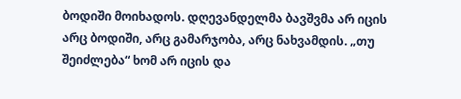ბოდიში მოიხადოს. დღევანდელმა ბავშვმა არ იცის არც ბოდიში, არც გამარჯობა, არც ნახვამდის. „თუ შეიძლება“ ხომ არ იცის და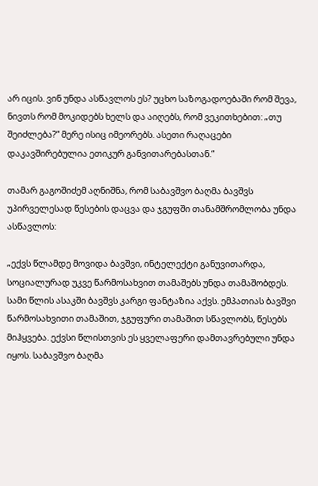არ იცის. ვინ უნდა ასწავლოს ეს? უცხო საზოგადოებაში რომ შევა, ნივთს რომ მოკიდებს ხელს და აიღებს, რომ ვეკითხებით: „თუ შეიძლება?“ მერე ისიც იმეორებს. ასეთი რაღაცები დაკავშირებულია ეთიკურ განვითარებასთან.“

თამარ გაგოშიძემ აღნიშნა, რომ საბავშვო ბაღმა ბავშვს უპირველესად წესების დაცვა და ჯგუფში თანამშრომლობა უნდა ასწავლოს:

„ექვს წლამდე მოვიდა ბავშვი, ინტელექტი განუვითარდა, სოციალურად უკვე წარმოსახვით თამაშებს უნდა თამაშობდეს. სამი წლის ასაკში ბავშვს კარგი ფანტაზია აქვს. ემპათიას ბავშვი წარმოსახვითი თამაშით, ჯგუფური თამაშით სწავლობს, წესებს მიჰყვება. ექვსი წლისთვის ეს ყველაფერი დამთავრებული უნდა იყოს. საბავშვო ბაღმა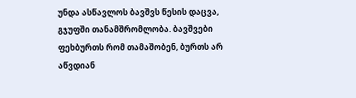უნდა ასწავლოს ბავშვს წესის დაცვა, გჯუფში თანამშრომლობა. ბავშვები ფეხბურთს რომ თამაშობენ, ბურთს არ აწვდიან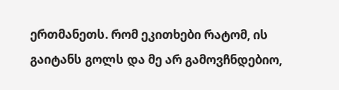ერთმანეთს. რომ ეკითხები რატომ, ის გაიტანს გოლს და მე არ გამოვჩნდებიო,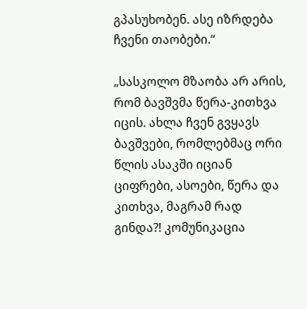გპასუხობენ. ასე იზრდება ჩვენი თაობები.“

„სასკოლო მზაობა არ არის, რომ ბავშვმა წერა-კითხვა იცის. ახლა ჩვენ გვყავს ბავშვები, რომლებმაც ორი წლის ასაკში იციან ციფრები, ასოები, წერა და კითხვა, მაგრამ რად გინდა?! კომუნიკაცია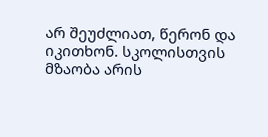არ შეუძლიათ, წერონ და იკითხონ. სკოლისთვის მზაობა არის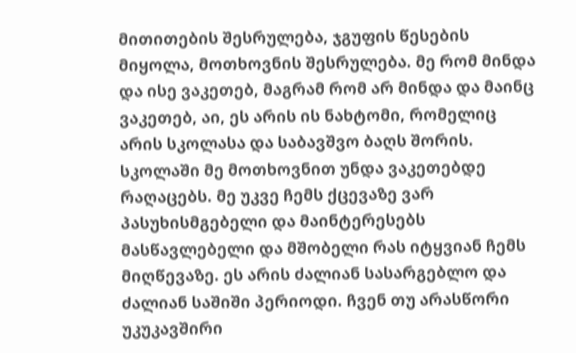მითითების შესრულება, ჯგუფის წესების მიყოლა, მოთხოვნის შესრულება. მე რომ მინდა და ისე ვაკეთებ, მაგრამ რომ არ მინდა და მაინც ვაკეთებ, აი, ეს არის ის ნახტომი, რომელიც არის სკოლასა და საბავშვო ბაღს შორის. სკოლაში მე მოთხოვნით უნდა ვაკეთებდე რაღაცებს. მე უკვე ჩემს ქცევაზე ვარ პასუხისმგებელი და მაინტერესებს მასწავლებელი და მშობელი რას იტყვიან ჩემს მიღწევაზე. ეს არის ძალიან სასარგებლო და ძალიან საშიში პერიოდი. ჩვენ თუ არასწორი უკუკავშირი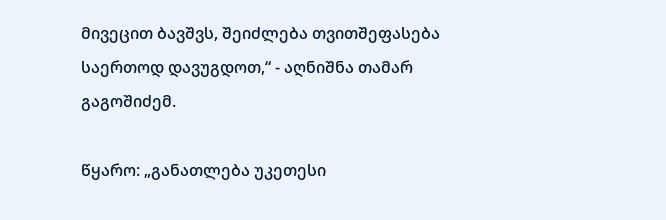მივეცით ბავშვს, შეიძლება თვითშეფასება საერთოდ დავუგდოთ,“ - აღნიშნა თამარ გაგოშიძემ.

წყარო: „განათლება უკეთესი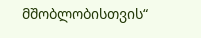მშობლობისთვის“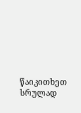წაიკითხეთ სრულად